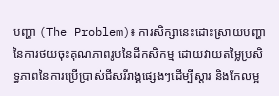បញ្ហា (The Problem)៖ ការសិក្សានេះដោះស្រាយបញ្ហានៃការថយចុះគុណភាពរូបនៃដីកសិកម្ម ដោយវាយតម្លៃប្រសិទ្ធភាពនៃការប្រើប្រាស់ជីសរីរាង្គផ្សេងៗដើម្បីស្តារ និងកែលម្អ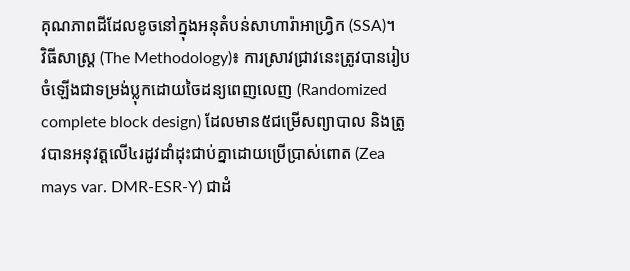គុណភាពដីដែលខូចនៅក្នុងអនុតំបន់សាហារ៉ាអាហ្វ្រិក (SSA)។
វិធីសាស្ត្រ (The Methodology)៖ ការស្រាវជ្រាវនេះត្រូវបានរៀបចំឡើងជាទម្រង់ប្លុកដោយចៃដន្យពេញលេញ (Randomized complete block design) ដែលមាន៥ជម្រើសព្យាបាល និងត្រូវបានអនុវត្តលើ៤រដូវដាំដុះជាប់គ្នាដោយប្រើប្រាស់ពោត (Zea mays var. DMR-ESR-Y) ជាដំ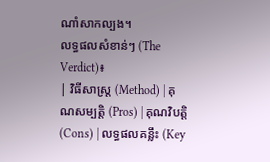ណាំសាកល្បង។
លទ្ធផលសំខាន់ៗ (The Verdict)៖
| វិធីសាស្ត្រ (Method) | គុណសម្បត្តិ (Pros) | គុណវិបត្តិ (Cons) | លទ្ធផលគន្លឹះ (Key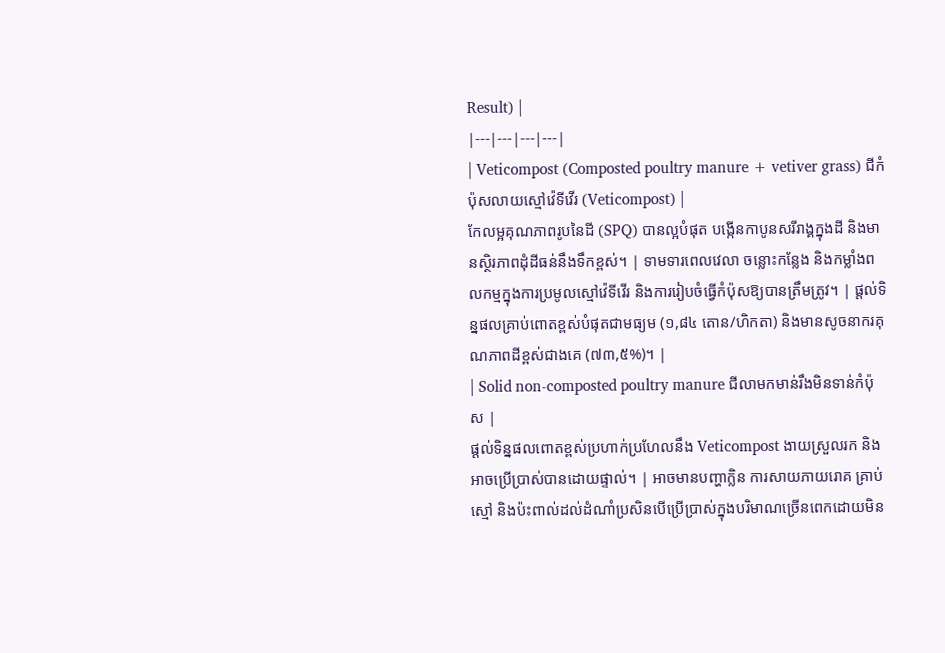Result) |
|---|---|---|---|
| Veticompost (Composted poultry manure + vetiver grass) ជីកំប៉ុសលាយស្មៅវ៉េទីវើរ (Veticompost) |
កែលម្អគុណភាពរូបនៃដី (SPQ) បានល្អបំផុត បង្កើនកាបូនសរីរាង្គក្នុងដី និងមានស្ថិរភាពដុំដីធន់នឹងទឹកខ្ពស់។ | ទាមទារពេលវេលា ចន្លោះកន្លែង និងកម្លាំងពលកម្មក្នុងការប្រមូលស្មៅវ៉េទីវើរ និងការរៀបចំធ្វើកំប៉ុសឱ្យបានត្រឹមត្រូវ។ | ផ្តល់ទិន្នផលគ្រាប់ពោតខ្ពស់បំផុតជាមធ្យម (១,៨៤ តោន/ហិកតា) និងមានសូចនាករគុណភាពដីខ្ពស់ជាងគេ (៧៣,៥%)។ |
| Solid non-composted poultry manure ជីលាមកមាន់រឹងមិនទាន់កំប៉ុស |
ផ្តល់ទិន្នផលពោតខ្ពស់ប្រហាក់ប្រហែលនឹង Veticompost ងាយស្រួលរក និងអាចប្រើប្រាស់បានដោយផ្ទាល់។ | អាចមានបញ្ហាក្លិន ការសាយភាយរោគ គ្រាប់ស្មៅ និងប៉ះពាល់ដល់ដំណាំប្រសិនបើប្រើប្រាស់ក្នុងបរិមាណច្រើនពេកដោយមិន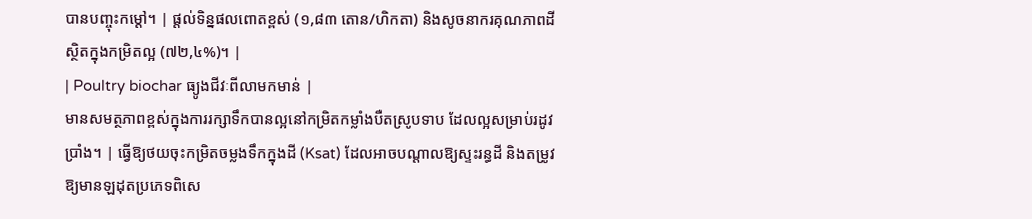បានបញ្ចុះកម្តៅ។ | ផ្តល់ទិន្នផលពោតខ្ពស់ (១,៨៣ តោន/ហិកតា) និងសូចនាករគុណភាពដីស្ថិតក្នុងកម្រិតល្អ (៧២,៤%)។ |
| Poultry biochar ធ្យូងជីវៈពីលាមកមាន់ |
មានសមត្ថភាពខ្ពស់ក្នុងការរក្សាទឹកបានល្អនៅកម្រិតកម្លាំងបឺតស្រូបទាប ដែលល្អសម្រាប់រដូវប្រាំង។ | ធ្វើឱ្យថយចុះកម្រិតចម្លងទឹកក្នុងដី (Ksat) ដែលអាចបណ្តាលឱ្យស្ទះរន្ធដី និងតម្រូវឱ្យមានឡដុតប្រភេទពិសេ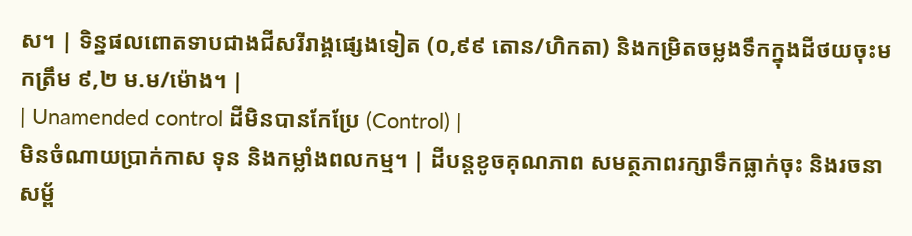ស។ | ទិន្នផលពោតទាបជាងជីសរីរាង្គផ្សេងទៀត (០,៩៩ តោន/ហិកតា) និងកម្រិតចម្លងទឹកក្នុងដីថយចុះមកត្រឹម ៩,២ ម.ម/ម៉ោង។ |
| Unamended control ដីមិនបានកែប្រែ (Control) |
មិនចំណាយប្រាក់កាស ទុន និងកម្លាំងពលកម្ម។ | ដីបន្តខូចគុណភាព សមត្ថភាពរក្សាទឹកធ្លាក់ចុះ និងរចនាសម្ព័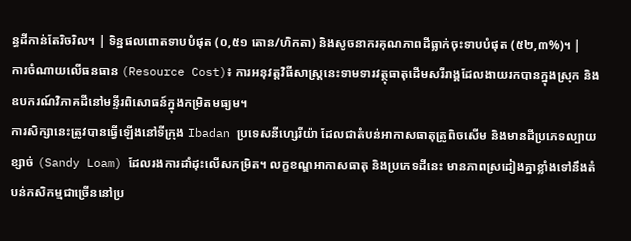ន្ធដីកាន់តែរិចរិល។ | ទិន្នផលពោតទាបបំផុត (០,៥១ តោន/ហិកតា) និងសូចនាករគុណភាពដីធ្លាក់ចុះទាបបំផុត (៥២,៣%)។ |
ការចំណាយលើធនធាន (Resource Cost)៖ ការអនុវត្តវិធីសាស្ត្រនេះទាមទារវត្ថុធាតុដើមសរីរាង្គដែលងាយរកបានក្នុងស្រុក និងឧបករណ៍វិភាគដីនៅមន្ទីរពិសោធន៍ក្នុងកម្រិតមធ្យម។
ការសិក្សានេះត្រូវបានធ្វើឡើងនៅទីក្រុង Ibadan ប្រទេសនីហ្សេរីយ៉ា ដែលជាតំបន់អាកាសធាតុត្រូពិចសើម និងមានដីប្រភេទល្បាយខ្សាច់ (Sandy Loam) ដែលរងការដាំដុះលើសកម្រិត។ លក្ខខណ្ឌអាកាសធាតុ និងប្រភេទដីនេះ មានភាពស្រដៀងគ្នាខ្លាំងទៅនឹងតំបន់កសិកម្មជាច្រើននៅប្រ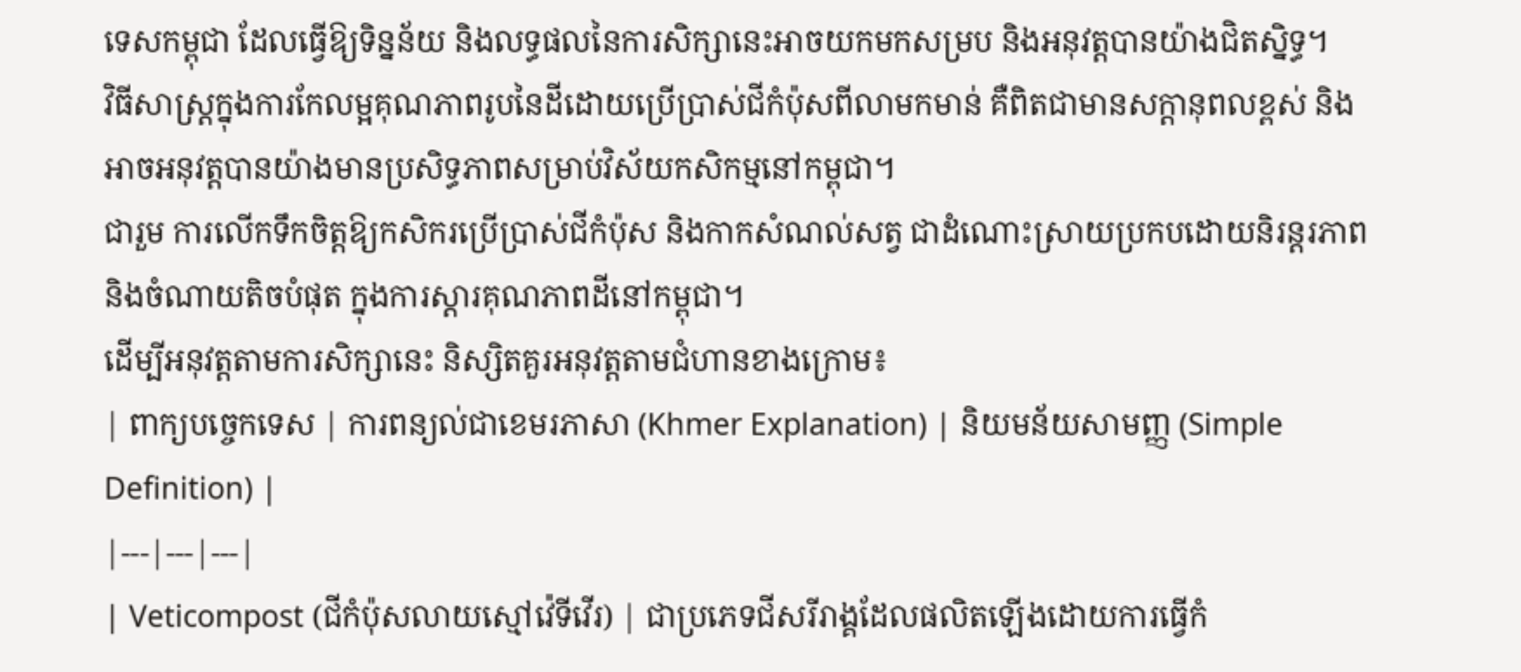ទេសកម្ពុជា ដែលធ្វើឱ្យទិន្នន័យ និងលទ្ធផលនៃការសិក្សានេះអាចយកមកសម្រប និងអនុវត្តបានយ៉ាងជិតស្និទ្ធ។
វិធីសាស្ត្រក្នុងការកែលម្អគុណភាពរូបនៃដីដោយប្រើប្រាស់ជីកំប៉ុសពីលាមកមាន់ គឺពិតជាមានសក្តានុពលខ្ពស់ និងអាចអនុវត្តបានយ៉ាងមានប្រសិទ្ធភាពសម្រាប់វិស័យកសិកម្មនៅកម្ពុជា។
ជារួម ការលើកទឹកចិត្តឱ្យកសិករប្រើប្រាស់ជីកំប៉ុស និងកាកសំណល់សត្វ ជាដំណោះស្រាយប្រកបដោយនិរន្តរភាព និងចំណាយតិចបំផុត ក្នុងការស្តារគុណភាពដីនៅកម្ពុជា។
ដើម្បីអនុវត្តតាមការសិក្សានេះ និស្សិតគួរអនុវត្តតាមជំហានខាងក្រោម៖
| ពាក្យបច្ចេកទេស | ការពន្យល់ជាខេមរភាសា (Khmer Explanation) | និយមន័យសាមញ្ញ (Simple Definition) |
|---|---|---|
| Veticompost (ជីកំប៉ុសលាយស្មៅវ៉េទីវើរ) | ជាប្រភេទជីសរីរាង្គដែលផលិតឡើងដោយការធ្វើកំ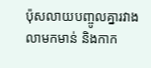ប៉ុសលាយបញ្ចូលគ្នារវាងលាមកមាន់ និងកាក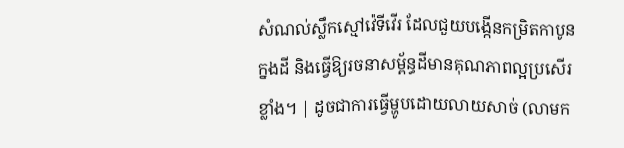សំណល់ស្លឹកស្មៅវ៉េទីវើរ ដែលជួយបង្កើនកម្រិតកាបូនក្នងដី និងធ្វើឱ្យរចនាសម្ព័ន្ធដីមានគុណភាពល្អប្រសើរខ្លាំង។ | ដូចជាការធ្វើម្ហូបដោយលាយសាច់ (លាមក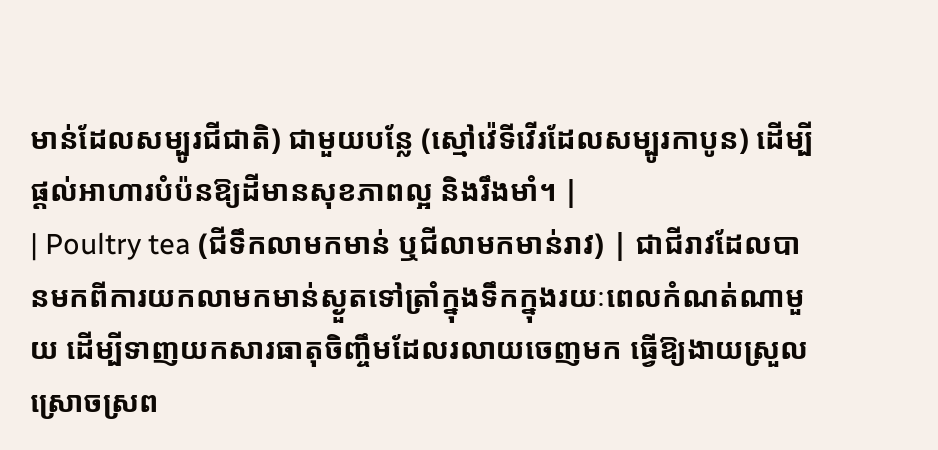មាន់ដែលសម្បូរជីជាតិ) ជាមួយបន្លែ (ស្មៅវ៉េទីវើរដែលសម្បូរកាបូន) ដើម្បីផ្តល់អាហារបំប៉នឱ្យដីមានសុខភាពល្អ និងរឹងមាំ។ |
| Poultry tea (ជីទឹកលាមកមាន់ ឬជីលាមកមាន់រាវ) | ជាជីរាវដែលបានមកពីការយកលាមកមាន់ស្ងួតទៅត្រាំក្នុងទឹកក្នុងរយៈពេលកំណត់ណាមួយ ដើម្បីទាញយកសារធាតុចិញ្ចឹមដែលរលាយចេញមក ធ្វើឱ្យងាយស្រួលស្រោចស្រព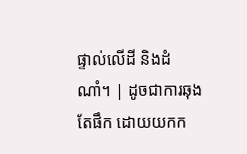ផ្ទាល់លើដី និងដំណាំ។ | ដូចជាការឆុងតែផឹក ដោយយកក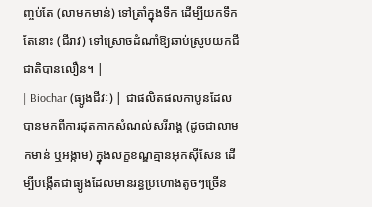ញ្ចប់តែ (លាមកមាន់) ទៅត្រាំក្នុងទឹក ដើម្បីយកទឹកតែនោះ (ជីរាវ) ទៅស្រោចដំណាំឱ្យឆាប់ស្រូបយកជីជាតិបានលឿន។ |
| Biochar (ធ្យូងជីវៈ) | ជាផលិតផលកាបូនដែលបានមកពីការដុតកាកសំណល់សរីរាង្គ (ដូចជាលាមកមាន់ ឬអង្កាម) ក្នុងលក្ខខណ្ឌគ្មានអុកស៊ីសែន ដើម្បីបង្កើតជាធ្យូងដែលមានរន្ធប្រហោងតូចៗច្រើន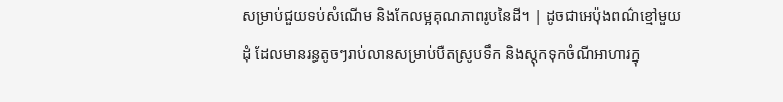សម្រាប់ជួយទប់សំណើម និងកែលម្អគុណភាពរូបនៃដី។ | ដូចជាអេប៉ុងពណ៌ខ្មៅមួយដុំ ដែលមានរន្ធតូចៗរាប់លានសម្រាប់បឺតស្រូបទឹក និងស្តុកទុកចំណីអាហារក្នុ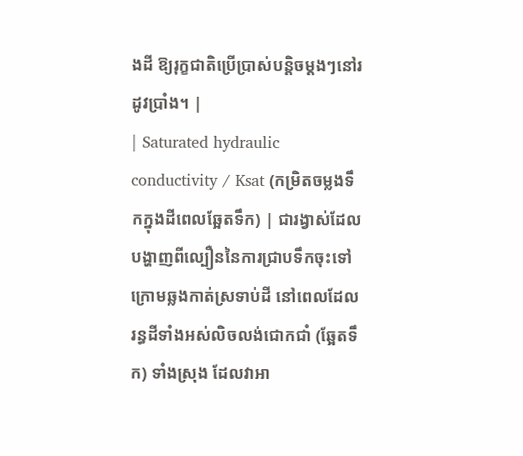ងដី ឱ្យរុក្ខជាតិប្រើប្រាស់បន្តិចម្តងៗនៅរដូវប្រាំង។ |
| Saturated hydraulic conductivity / Ksat (កម្រិតចម្លងទឹកក្នុងដីពេលឆ្អែតទឹក) | ជារង្វាស់ដែលបង្ហាញពីល្បឿននៃការជ្រាបទឹកចុះទៅក្រោមឆ្លងកាត់ស្រទាប់ដី នៅពេលដែលរន្ធដីទាំងអស់លិចលង់ជោកជាំ (ឆ្អែតទឹក) ទាំងស្រុង ដែលវាអា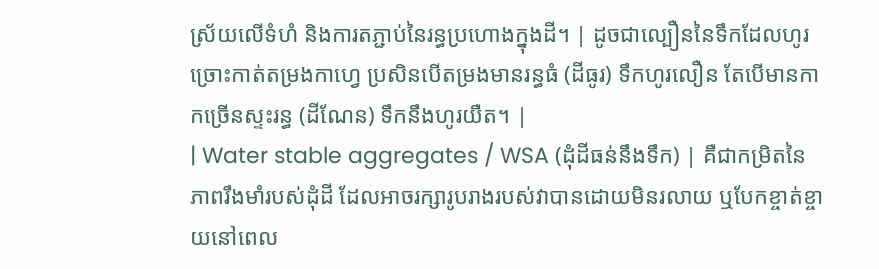ស្រ័យលើទំហំ និងការតភ្ជាប់នៃរន្ធប្រហោងក្នុងដី។ | ដូចជាល្បឿននៃទឹកដែលហូរច្រោះកាត់តម្រងកាហ្វេ ប្រសិនបើតម្រងមានរន្ធធំ (ដីធូរ) ទឹកហូរលឿន តែបើមានកាកច្រើនស្ទះរន្ធ (ដីណែន) ទឹកនឹងហូរយឺត។ |
| Water stable aggregates / WSA (ដុំដីធន់នឹងទឹក) | គឺជាកម្រិតនៃភាពរឹងមាំរបស់ដុំដី ដែលអាចរក្សារូបរាងរបស់វាបានដោយមិនរលាយ ឬបែកខ្ចាត់ខ្ចាយនៅពេល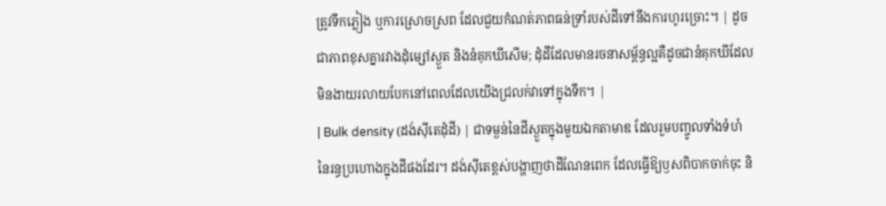ត្រូវទឹកភ្លៀង ឬការស្រោចស្រព ដែលជួយកំណត់ភាពធន់ទ្រាំរបស់ដីទៅនឹងការហូរច្រោះ។ | ដូចជាភាពខុសគ្នារវាងដុំម្សៅស្ងួត និងនំគុកឃីសើម; ដុំដីដែលមានរចនាសម្ព័ន្ធល្អគឺដូចជានំគុកឃីដែលមិនងាយរលាយបែកនៅពេលដែលយើងជ្រលក់វាទៅក្នុងទឹក។ |
| Bulk density (ដង់ស៊ីតេដុំដី) | ជាទម្ងន់នៃដីស្ងួតក្នុងមួយឯកតាមាឌ ដែលរួមបញ្ចូលទាំងទំហំនៃរន្ធប្រហោងក្នុងដីផងដែរ។ ដង់ស៊ីតេខ្ពស់បង្ហាញថាដីណែនពេក ដែលធ្វើឱ្យឫសពិបាកចាក់ចុះ និ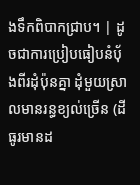ងទឹកពិបាកជ្រាប។ | ដូចជាការប្រៀបធៀបនំប៉័ងពីរដុំប៉ុនគ្នា ដុំមួយស្រាលមានរន្ធខ្យល់ច្រើន (ដីធូរមានដ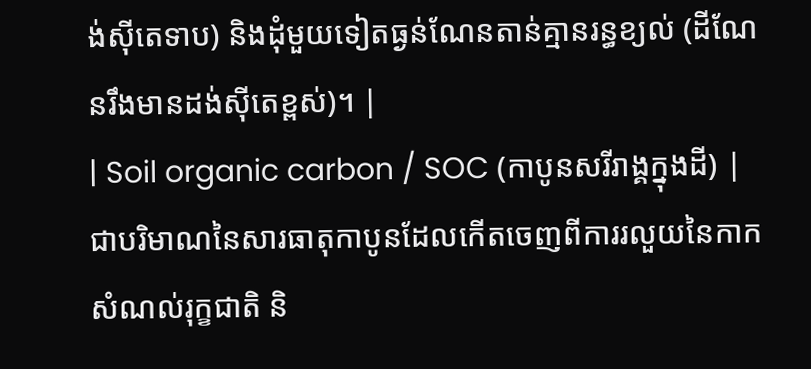ង់ស៊ីតេទាប) និងដុំមួយទៀតធ្ងន់ណែនតាន់គ្មានរន្ធខ្យល់ (ដីណែនរឹងមានដង់ស៊ីតេខ្ពស់)។ |
| Soil organic carbon / SOC (កាបូនសរីរាង្គក្នុងដី) | ជាបរិមាណនៃសារធាតុកាបូនដែលកើតចេញពីការរលួយនៃកាកសំណល់រុក្ខជាតិ និ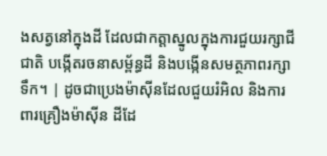ងសត្វនៅក្នុងដី ដែលជាកត្តាស្នូលក្នុងការជួយរក្សាជីជាតិ បង្កើតរចនាសម្ព័ន្ធដី និងបង្កើនសមត្ថភាពរក្សាទឹក។ | ដូចជាប្រេងម៉ាស៊ីនដែលជួយរំអិល និងការពារគ្រឿងម៉ាស៊ីន ដីដែ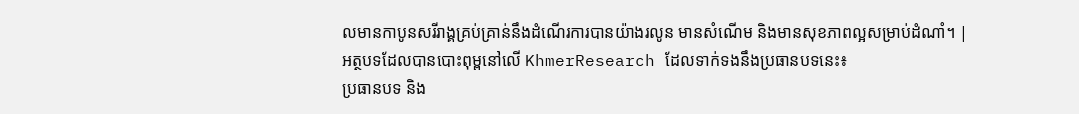លមានកាបូនសរីរាង្គគ្រប់គ្រាន់នឹងដំណើរការបានយ៉ាងរលូន មានសំណើម និងមានសុខភាពល្អសម្រាប់ដំណាំ។ |
អត្ថបទដែលបានបោះពុម្ពនៅលើ KhmerResearch ដែលទាក់ទងនឹងប្រធានបទនេះ៖
ប្រធានបទ និង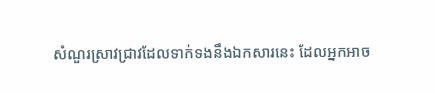សំណួរស្រាវជ្រាវដែលទាក់ទងនឹងឯកសារនេះ ដែលអ្នកអាច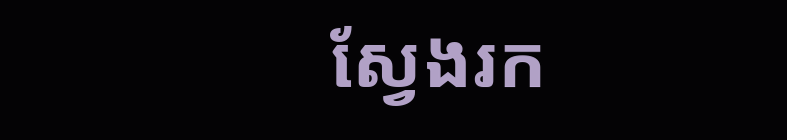ស្វែងរក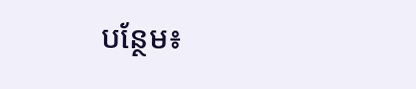បន្ថែម៖